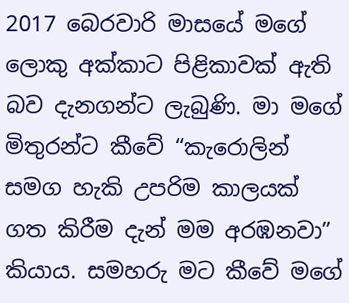2017 බෙරවාරි මාසයේ මගේ ලොකු අක්කාට පිළිකාවක් ඇති බව දැනගන්ට ලැබුණි. මා මගේ මිතුරන්ට කීවේ “කැරොලින් සමග හැකි උපරිම කාලයක් ගත කිරීම දැන් මම අරඹනවා” කියාය. සමහරු මට කීවේ මගේ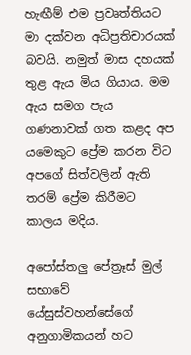හැඟීම් එම ප්‍රවෘත්තියට මා දක්වන අධිප්‍රතිචාරයක් බවයි. නමුත් මාස දහයක් තුළ ඇය මිය ගියාය. මම ඇය සමග පැය ගණනාවක් ගත කළද අප යමෙකුට ප්‍රේම කරන විට අපගේ සිත්වලින් ඇති තරම් ප්‍රේම කිරීමට කාලය මදිය.

අපෝස්තලු පේත්‍රෑස් මුල් සභාවේ යේසුස්වහන්සේගේ අනුගාමිකයන් හට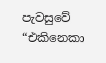පැවසුවේ “එකිනෙකා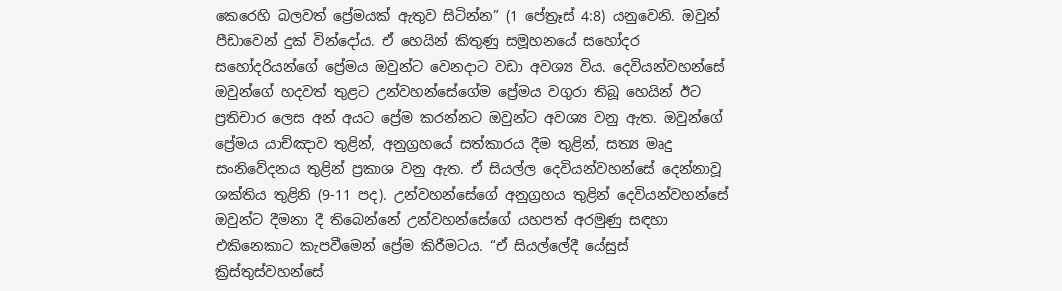කෙරෙහි බලවත් ප්‍රේමයක් ඇතුව සිටින්න” (1 පේත්‍රෑස් 4:8) යනුවෙනි. ඔවුන් පීඩාවෙන් දුක් වින්දෝය. ඒ හෙයින් කිතුණු සමූහනයේ සහෝදර සහෝදරියන්ගේ ප්‍රේමය ඔවුන්ට වෙනදාට වඩා අවශ්‍ය විය. දෙවියන්වහන්සේ ඔවුන්ගේ හදවත් තුළට උන්වහන්සේගේම ප්‍රේමය වගුරා තිබූ හෙයින් ඊට ප්‍රතිචාර ලෙස අන් අයට ප්‍රේම කරන්නට ඔවුන්ට අවශ්‍ය වනු ඇත. ඔවුන්ගේ ප්‍රේමය යාච්ඤාව තුළින්, අනුග්‍රහයේ සත්කාරය දීම තුළින්, සත්‍ය මෘදු සංනිවේදනය තුළින් ප්‍රකාශ වනු ඇත. ඒ සියල්ල දෙවියන්වහන්සේ දෙන්නාවූ ශක්තිය තුළිනි (9-11 පද). උන්වහන්සේගේ අනුග්‍රහය තුළින් දෙවියන්වහන්සේ ඔවුන්ට දීමනා දී තිබෙන්නේ උන්වහන්සේගේ යහපත් අරමුණු සඳහා එකිනෙකාට කැපවීමෙන් ප්‍රේම කිරීමටය. “ඒ සියල්ලේදී යේසුස් ක්‍රිස්තුස්වහන්සේ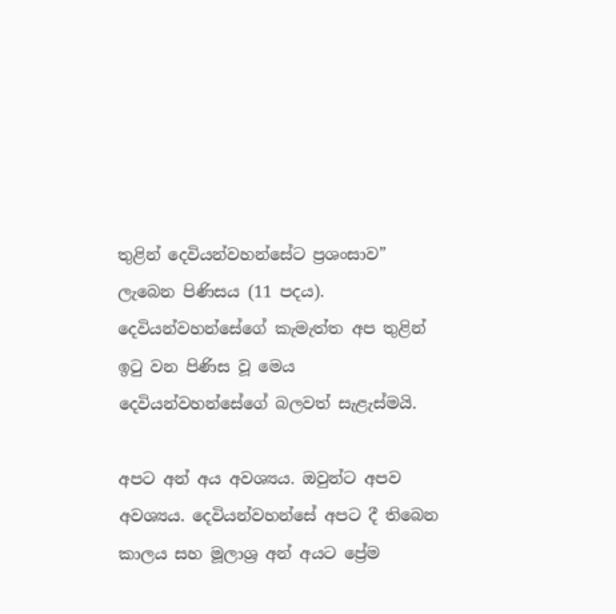තුළින් දෙවියන්වහන්සේට ප්‍රශංසාව” ලැබෙන පිණිසය (11 පදය). දෙවියන්වහන්සේගේ කැමැත්ත අප තුළින් ඉටු වන පිණිස වූ මෙය දෙවියන්වහන්සේගේ බලවත් සැළැස්මයි.

අපට අන් අය අවශ්‍යය. ඔවුන්ට අපව අවශ්‍යය. දෙවියන්වහන්සේ අපට දී තිබෙන කාලය සහ මූලාශ්‍ර අන් අයට ප්‍රේම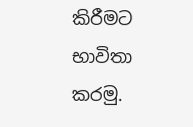කිරීමට භාවිතා කරමු.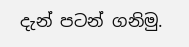දැන් පටන් ගනිමු.